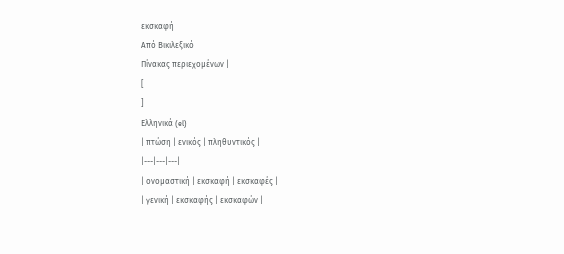εκσκαφή
Από Βικιλεξικό
Πίνακας περιεχομένων |
[
]
Ελληνικά (el)
| πτώση | ενικός | πληθυντικός |
|---|---|---|
| ονομαστική | εκσκαφή | εκσκαφές |
| γενική | εκσκαφής | εκσκαφών |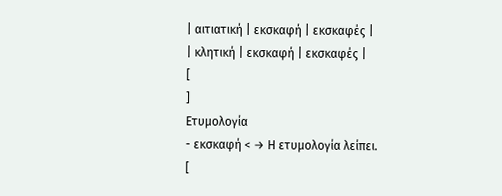| αιτιατική | εκσκαφή | εκσκαφές |
| κλητική | εκσκαφή | εκσκαφές |
[
]
Ετυμολογία
- εκσκαφή < → Η ετυμολογία λείπει.
[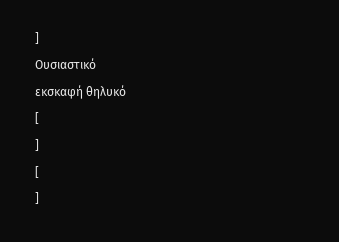]
Ουσιαστικό
εκσκαφή θηλυκό
[
]
[
]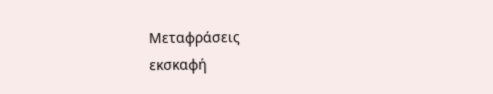Μεταφράσεις
εκσκαφή